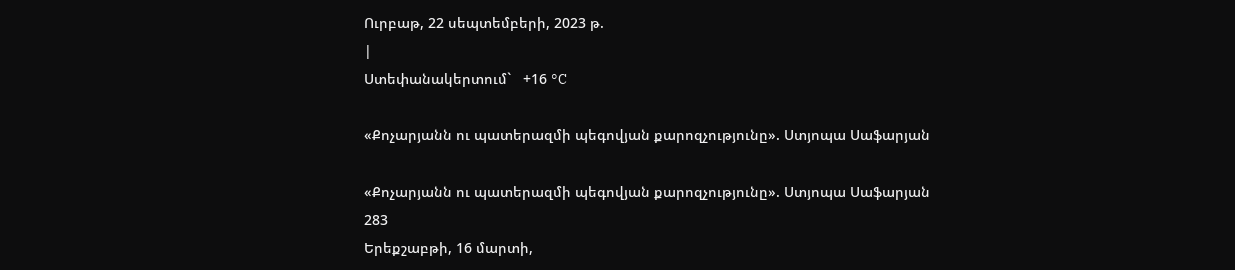Ուրբաթ, 22 սեպտեմբերի, 2023 թ.
|
Ստեփանակերտում`   +16 °C

«Քոչարյանն ու պատերազմի պեգովյան քարոզչությունը». Ստյոպա Սաֆարյան

«Քոչարյանն ու պատերազմի պեգովյան քարոզչությունը». Ստյոպա Սաֆարյան
283
Երեքշաբթի, 16 մարտի,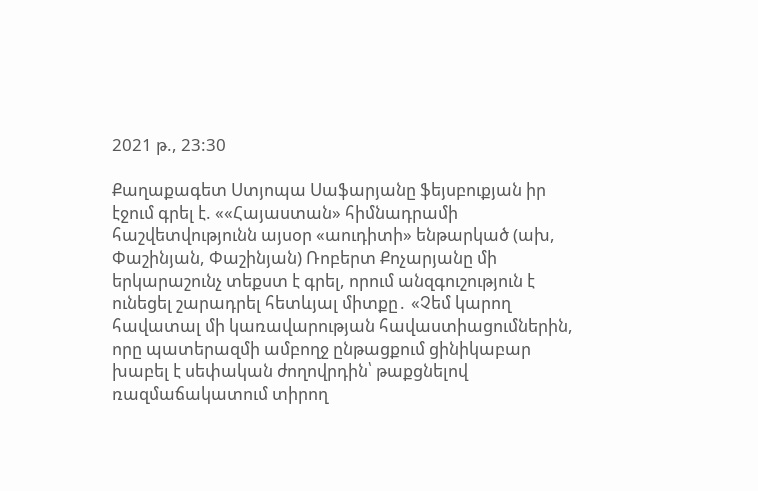2021 թ., 23:30

Քաղաքագետ Ստյոպա Սաֆարյանը ֆեյսբուքյան իր էջում գրել է. ««Հայաստան» հիմնադրամի հաշվետվությունն այսօր «աուդիտի» ենթարկած (ախ, Փաշինյան, Փաշինյան) Ռոբերտ Քոչարյանը մի երկարաշունչ տեքստ է գրել, որում անզգուշություն է ունեցել շարադրել հետևյալ միտքը․ «Չեմ կարող հավատալ մի կառավարության հավաստիացումներին, որը պատերազմի ամբողջ ընթացքում ցինիկաբար խաբել է սեփական ժողովրդին՝ թաքցնելով ռազմաճակատում տիրող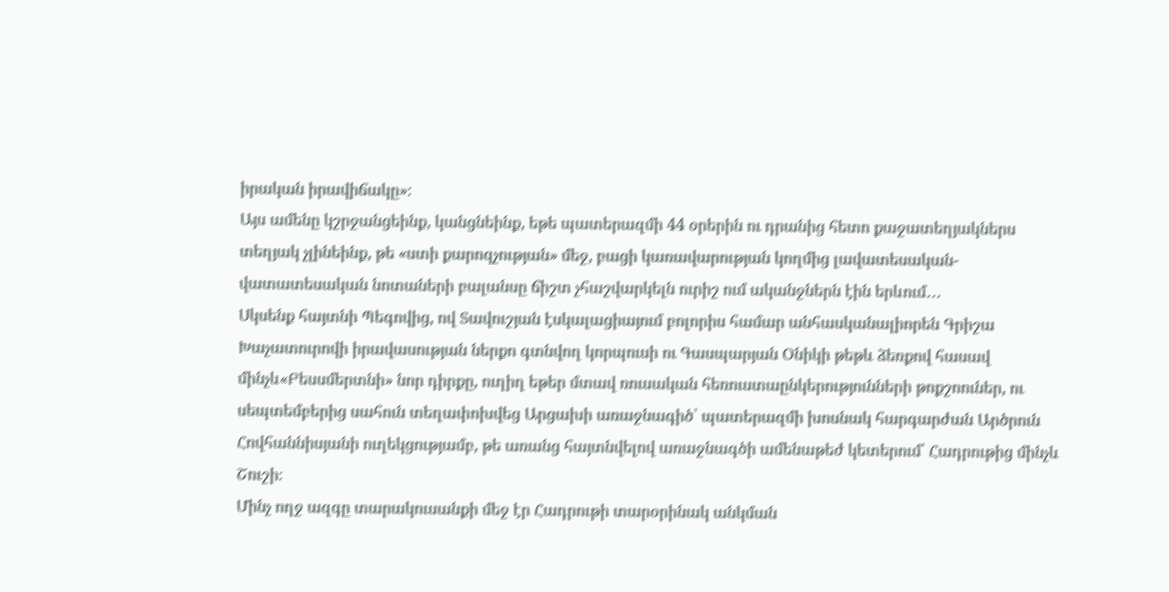իրական իրավիճակը»։
Այս ամենը կշրջանցեինք, կանցնեինք, եթե պատերազմի 44 օրերին ու դրանից հետո քաջատեղյակներս տեղյակ չլինեինք, թե «ստի քարոզչության» մեջ, բացի կառավարության կողմից լավատեսական-վատատեսական նոտաների բալանսը ճիշտ չհաշվարկելն ուրիշ ում ականջներն էին երևում․․․
Սկսենք հայտնի Պեգովից, ով Տավուշյան էսկալացիայում բոլորիս համար անհասկանալիորեն Գրիշա Խաչատուրովի իրավասության ներքո գտնվող կորպուսի ու Գասպարյան Օնիկի թեթև ձեռքով հասավ մինչև«Բեսսմերտնի» նոր դիրքը, ուղիղ եթեր մտավ ռուսական հեռուստաընկերությունների թոքշոուներ, ու սեպտեմբերից սահուն տեղափոխվեց Արցախի առաջնագիծ՝ պատերազմի խոսնակ հարգարժան Արծրուն Հովհաննիսյանի ուղեկցությամբ, թե առանց հայտնվելով առաջնագծի ամենաթեժ կետերում՝ Հադրութից մինչև Շուշի։
Մինչ ողջ ազգը տարակուսանքի մեջ էր Հադրութի տարօրինակ անկման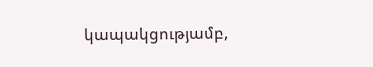կապակցությամբ,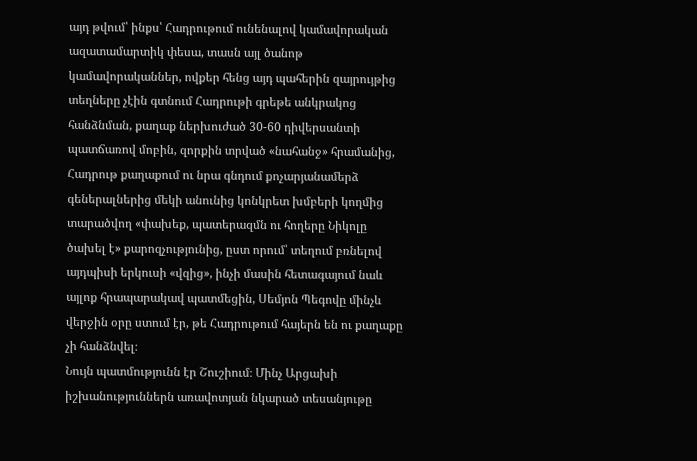այդ թվում՝ ինքս՝ Հադրութում ունենալով կամավորական ազատամարտիկ փեսա, տասն այլ ծանոթ կամավորականներ, ովքեր հենց այդ պահերին զայրույթից տեղները չէին գտնում Հադրութի գրեթե անկրակոց հանձնման, քաղաք ներխուժած 30-60 դիվերսանտի պատճառով մոբին, զորքին տրված «նահանջ» հրամանից, Հադրութ քաղաքում ու նրա գնդում քոչարյանամերձ գեներալներից մեկի անունից կոնկրետ խմբերի կողմից տարածվող «փախեք, պատերազմն ու հողերը Նիկոլը ծախել է» քարոզչությունից, ըստ որում՝ տեղում բռնելով այդպիսի երկուսի «վզից», ինչի մասին հետագայում նաև այլոք հրապարակավ պատմեցին, Սեմյոն Պեգովը մինչև վերջին օրը ստում էր, թե Հադրութում հայերն են ու քաղաքը չի հանձնվել։
Նույն պատմությունն էր Շուշիում։ Մինչ Արցախի իշխանություններն առավոտյան նկարած տեսանյութը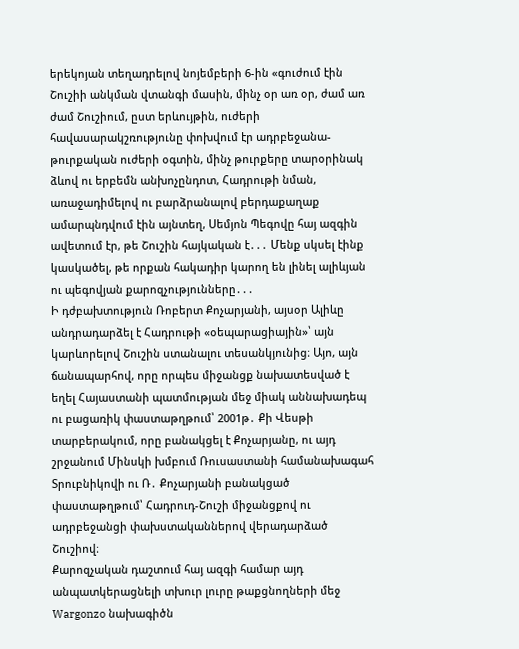երեկոյան տեղադրելով նոյեմբերի 6-ին «գուժում էին Շուշիի անկման վտանգի մասին, մինչ օր առ օր, ժամ առ ժամ Շուշիում, ըստ երևույթին, ուժերի հավասարակշռությունը փոխվում էր ադրբեջանա-թուրքական ուժերի օգտին, մինչ թուրքերը տարօրինակ ձևով ու երբեմն անխոչընդոտ, Հադրութի նման, առաջադիմելով ու բարձրանալով բերդաքաղաք ամարպնդվում էին այնտեղ, Սեմյոն Պեգովը հայ ազգին ավետում էր, թե Շուշին հայկական է․․․ Մենք սկսել էինք կասկածել, թե որքան հակադիր կարող են լինել ալիևյան ու պեգովյան քարոզչությունները․․․
Ի դժբախտություն Ռոբերտ Քոչարյանի, այսօր Ալիևը անդրադարձել է Հադրութի «օեպարացիային»՝ այն կարևորելով Շուշին ստանալու տեսանկյունից։ Այո, այն ճանապարհով, որը որպես միջանցք նախատեսված է եղել Հայաստանի պատմության մեջ միակ աննախադեպ ու բացառիկ փաստաթղթում՝ 2001թ․ Քի Վեսթի տարբերակում, որը բանակցել է Քոչարյանը, ու այդ շրջանում Մինսկի խմբում Ռուսաստանի համանախագահ Տրուբնիկովի ու Ռ․ Քոչարյանի բանակցած փաստաթղթում՝ Հադրուդ-Շուշի միջանցքով ու ադրբեջանցի փախստականներով վերադարձած Շուշիով։
Քարոզչական դաշտում հայ ազգի համար այդ անպատկերացնելի տխուր լուրը թաքցնողների մեջ Wargonzo նախագիծն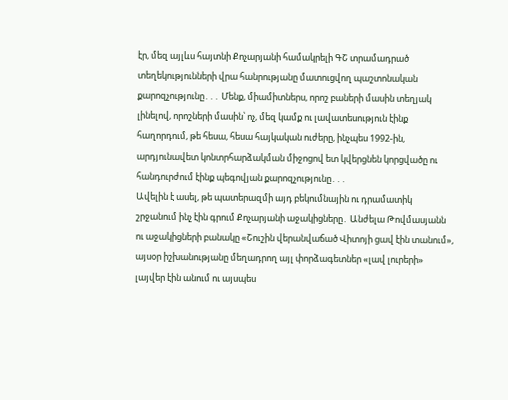էր, մեզ այլևս հայտնի Քոչարյանի համակրելի ԳՇ տրամադրած տեղեկությունների վրա հանրությանը մատուցվող պաշտոնական քարոզչությունը․․․ Մենք, միամիտներս, որոշ բաների մասին տեղյակ լինելով, որոշների մասին՝ ոչ, մեզ կամք ու լավատեսություն էինք հաղորդում, թե հեսա, հեսա հայկական ուժերը, ինչպես 1992-ին, արդյունավետ կոնտրհարձակման միջոցով ետ կվերցնեն կորցվածը ու հանդուրժում էինք պեգովյան քարոզչությունը․․․
Ավելին է ասել, թե պատերազմի այդ բեկումնային ու դրամատիկ շրջանում ինչ էին գրում Քոչարյանի աջակիցները․ Անժելա Թովմասյանն ու աջակիցների բանակը «Շուշին վերանվաճած Վիտոյի ցավ էին տանում», այսօր իշխանությանը մեղադրող այլ փորձագետներ «լավ լուրերի» լայվեր էին անում ու այսպես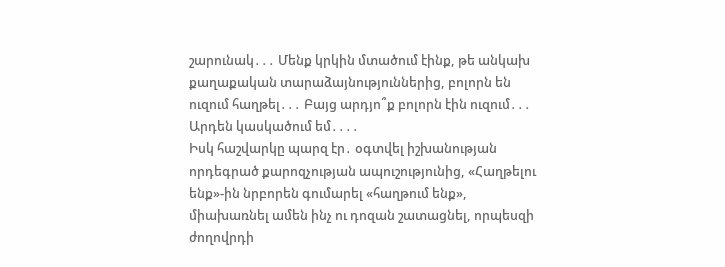շարունակ․․․ Մենք կրկին մտածում էինք, թե անկախ քաղաքական տարաձայնություններից, բոլորն են ուզում հաղթել․․․ Բայց արդյո՞ք բոլորն էին ուզում․․․ Արդեն կասկածում եմ․․․․
Իսկ հաշվարկը պարզ էր․ օգտվել իշխանության որդեգրած քարոզչության ապուշությունից, «Հաղթելու ենք»-ին նրբորեն գումարել «հաղթում ենք», միախառնել ամեն ինչ ու դոզան շատացնել, որպեսզի ժողովրդի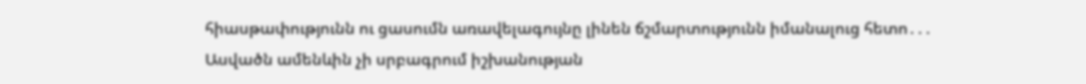հիասթափությունն ու ցասումն առավելագույնը լինեն ճշմարտությունն իմանալուց հետո․․․
Ասվածն ամենևին չի սրբագրում իշխանության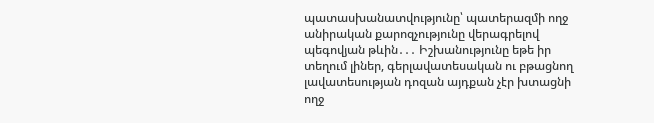պատասխանատվությունը՝ պատերազմի ողջ անիրական քարոզչությունը վերագրելով պեգովյան թևին․․․ Իշխանությունը եթե իր տեղում լիներ, գերլավատեսական ու բթացնող լավատեսության դոզան այդքան չէր խտացնի ողջ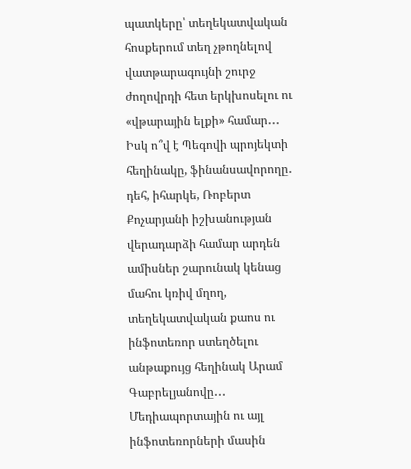պատկերը՝ տեղեկատվական հոսքերում տեղ չթողնելով վատթարագույնի շուրջ ժողովրդի հետ երկխոսելու ու «վթարային ելքի» համար․․․
Իսկ ո՞վ է Պեգովի պրոյեկտի հեղինակը, ֆինանսավորողը․ դեհ, իհարկե, Ռոբերտ Քոչարյանի իշխանության վերադարձի համար արդեն ամիսներ շարունակ կենաց մահու կռիվ մղող, տեղեկատվական քաոս ու ինֆոտեռոր ստեղծելու անթաքույց հեղինակ Արամ Գաբրելյանովը․․․ Մեդիապորտային ու այլ ինֆոտեռորների մասին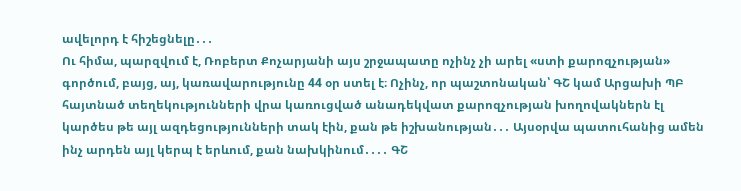ավելորդ է հիշեցնելը․․․
Ու հիմա, պարզվում է, Ռոբերտ Քոչարյանի այս շրջապատը ոչինչ չի արել «ստի քարոզչության» գործում, բայց, այ, կառավարությունը 44 օր ստել է։ Ոչինչ, որ պաշտոնական՝ ԳՇ կամ Արցախի ՊԲ հայտնած տեղեկությունների վրա կառուցված անադեկվատ քարոզչության խողովակներն էլ կարծես թե այլ ազդեցությունների տակ էին, քան թե իշխանության․․․ Այսօրվա պատուհանից ամեն ինչ արդեն այլ կերպ է երևում, քան նախկինում․․․․ ԳՇ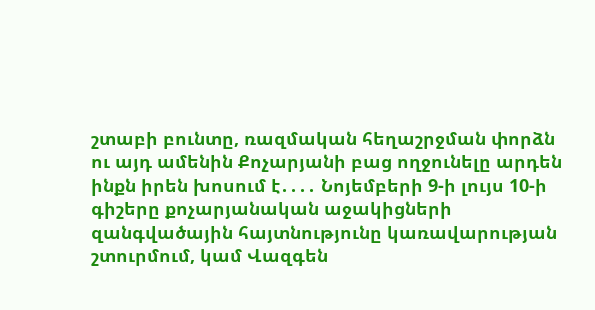շտաբի բունտը, ռազմական հեղաշրջման փորձն ու այդ ամենին Քոչարյանի բաց ողջունելը արդեն ինքն իրեն խոսում է․․․․ Նոյեմբերի 9-ի լույս 10-ի գիշերը քոչարյանական աջակիցների զանգվածային հայտնությունը կառավարության շտուրմում, կամ Վազգեն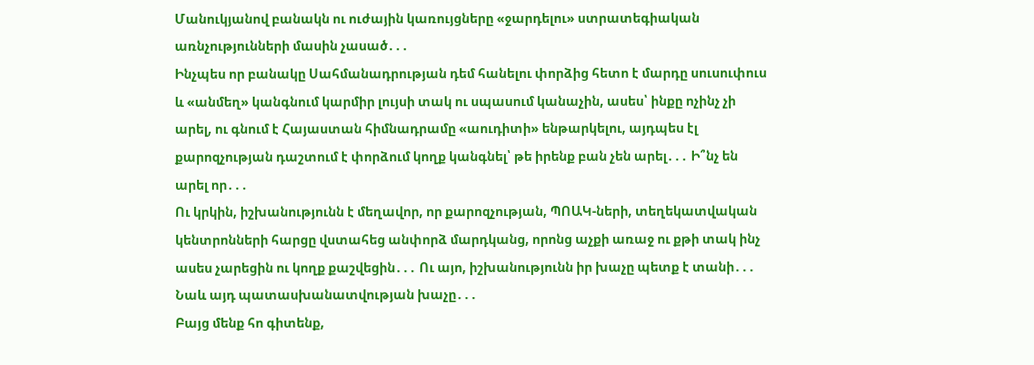Մանուկյանով բանակն ու ուժային կառույցները «ջարդելու» ստրատեգիական առնչությունների մասին չասած․․․
Ինչպես որ բանակը Սահմանադրության դեմ հանելու փորձից հետո է մարդը սուսուփուս և «անմեղ» կանգնում կարմիր լույսի տակ ու սպասում կանաչին, ասես՝ ինքը ոչինչ չի արել, ու գնում է Հայաստան հիմնադրամը «աուդիտի» ենթարկելու, այդպես էլ քարոզչության դաշտում է փորձում կողք կանգնել՝ թե իրենք բան չեն արել․․․ Ի՞նչ են արել որ․․․
Ու կրկին, իշխանությունն է մեղավոր, որ քարոզչության, ՊՈԱԿ-ների, տեղեկատվական կենտրոնների հարցը վստահեց անփորձ մարդկանց, որոնց աչքի առաջ ու քթի տակ ինչ ասես չարեցին ու կողք քաշվեցին․․․ Ու այո, իշխանությունն իր խաչը պետք է տանի․․․ Նաև այդ պատասխանատվության խաչը․․․
Բայց մենք հո գիտենք,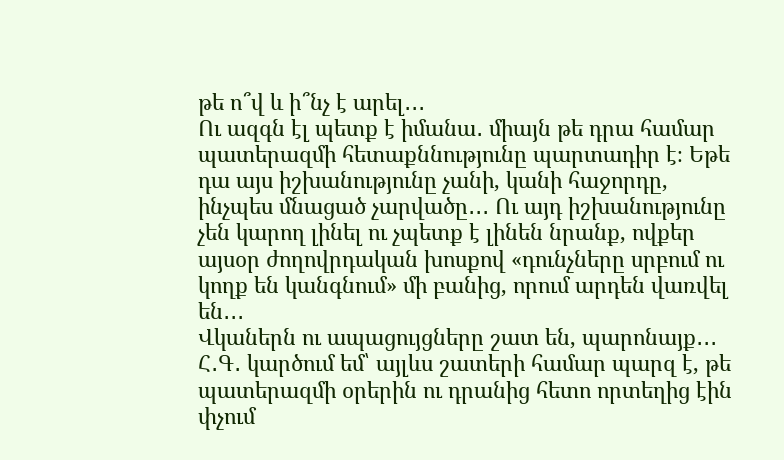թե ո՞վ և ի՞նչ է արել․․․
Ու ազգն էլ պետք է իմանա․ միայն թե դրա համար պատերազմի հետաքննությունը պարտադիր է։ Եթե դա այս իշխանությունը չանի, կանի հաջորդը, ինչպես մնացած չարվածը․․․ Ու այդ իշխանությունը չեն կարող լինել ու չպետք է լինեն նրանք, ովքեր այսօր ժողովրդական խոսքով «դունչները սրբում ու կողք են կանգնում» մի բանից, որում արդեն վառվել են․․․
Վկաներն ու ապացույցները շատ են, պարոնայք․․․
Հ․Գ․ կարծում եմ՝ այլևս շատերի համար պարզ է, թե պատերազմի օրերին ու դրանից հետո որտեղից էին փչում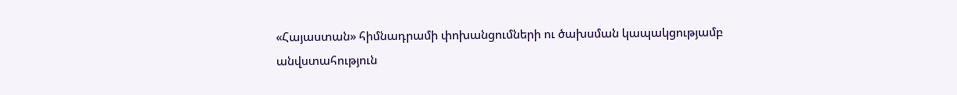«Հայաստան» հիմնադրամի փոխանցումների ու ծախսման կապակցությամբ անվստահություն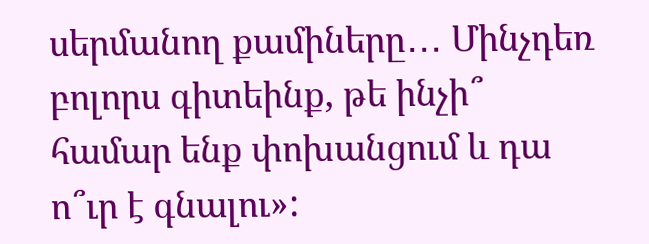սերմանող քամիները․․․ Մինչդեռ բոլորս գիտեինք, թե ինչի՞ համար ենք փոխանցում և դա ո՞ւր է գնալու»: